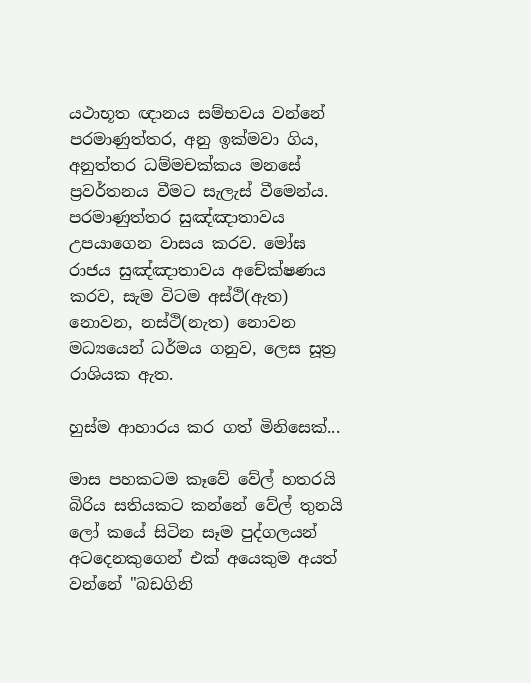යථාභූත ඥානය සම්භවය වන්නේ පරමාණුත්තර, අනු ඉක්මවා ගිය, අනුත්තර ධම්මචක්කය මනසේ ප්‍රවර්තනය වීමට සැලැස් වීමෙන්ය. පරමාණුත්තර සුඤ්ඤාතාවය උපයාගෙන වාසය කරව. මෝඝ රාජය සුඤ්ඤාතාවය අචේක්ෂණය කරව, සැම විටම අස්ථි(ඇත) නොවන, නස්ථි(නැත) නොවන මධ්‍යයෙන් ධර්මය ගනුව, ලෙස සූත්‍ර රාශියක ඇත.

හුස්‌ම ආහාරය කර ගත් මිනිසෙක්‌...

මාස පහකටම කෑවේ වේල් හතරයි බිරිය සතියකට කන්නේ වේල් තුනයි
ලෝ කයේ සිටින සෑම පුද්ගලයන් අටදෙනකුගෙන් එක්‌ අයෙකුම අයත් වන්නේ "බඩගිනි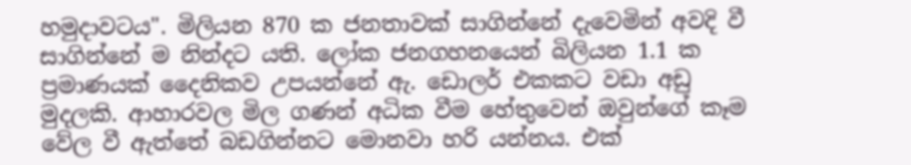හමුදාවටය". මිලියන 870 ක ජනතාවක්‌ සාගින්නේ දැවෙමින් අවදි වී සාගින්නේ ම නින්දට යති. ලෝක ජනගහනයෙන් බිලියන 1.1 ක ප්‍රමාණයක්‌ දෛනිකව උපයන්නේ ඇ. ඩොලර් එකකට වඩා අඩු මුදලකි. ආහාරවල මිල ගණන් අධික වීම හේතුවෙන් ඔවුන්ගේ කෑම වේල වී ඇත්තේ බඩගින්නට මොනවා හරි යන්නය. එක්‌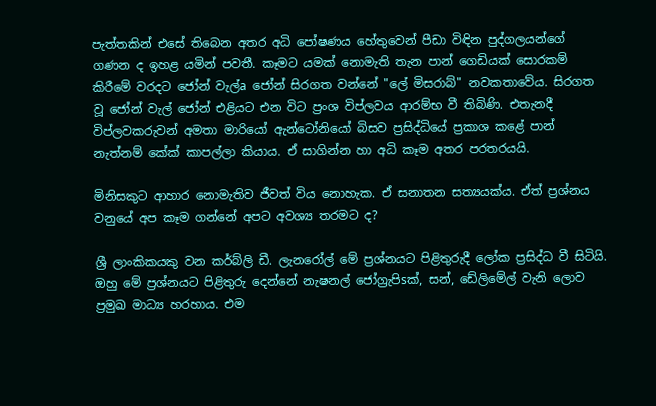පැත්තකින් එසේ තිබෙන අතර අධි පෝෂණය හේතුවෙන් පීඩා විඳින පුද්ගලයන්ගේ ගණන ද ඉහළ යමින් පවතී. කෑමට යමක්‌ නොමැති තැන පාන් ගෙඩියක්‌ සොරකම් කිරීමේ වරදට ජෝන් වැල්a ජෝන් සිරගත වන්නේ "ලේ මිසරාබ්" නවකතාවේය. සිරගත වූ ජෝන් වැල් ජෝන් එළියට එන විට ප්‍රංශ විප්ලවය ආරම්භ වී තිබිණි. එතැනදී විප්ලවකරුවන් අමතා මාරියෝ ඇන්ටෝනියෝ බිසව ප්‍රසිද්ධියේ ප්‍රකාශ කළේ පාන් නැත්නම් කේක්‌ කාපල්ලා කියාය. ඒ සාගින්න හා අධි කෑම අතර පරතරයයි.

මිනිසකුට ආහාර නොමැතිව ජීවත් විය නොහැක. ඒ සනාතන සත්‍යයක්‌ය. ඒත් ප්‍රශ්නය වනුයේ අප කෑම ගන්නේ අපට අවශ්‍ය තරමට ද?

ශ්‍රී ලාංකිකයකු වන කර්බ්ලි ඩී. ලැනරෝල් මේ ප්‍රශ්නයට පිළිතුරුදී ලෝක ප්‍රසිද්ධ වී සිටියි. ඔහු මේ ප්‍රශ්නයට පිළිතුරු දෙන්නේ නැෂනල් ජෝග්‍රැපිsක්‌, සන්, ඩේලිමේල් වැනි ලොව ප්‍රමුඛ මාධ්‍ය හරහාය. එම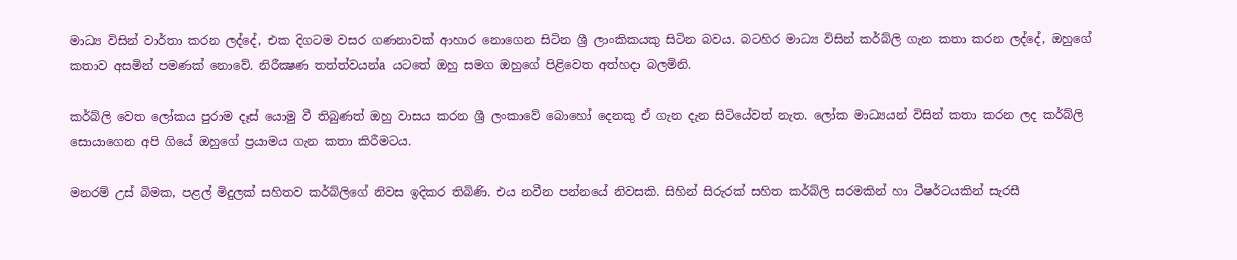මාධ්‍ය විසින් වාර්තා කරන ලද්දේ, එක දිගටම වසර ගණනාවක්‌ ආහාර නොගෙන සිටින ශ්‍රී ලාංකිකයකු සිටින බවය. බටහිර මාධ්‍ය විසින් කර්බ්ලි ගැන කතා කරන ලද්දේ, ඔහුගේ කතාව අසමින් පමණක්‌ නොවේ. නිරීක්‍ෂණ තත්ත්වයන්a යටතේ ඔහු සමග ඔහුගේ පිළිවෙත අත්හදා බලමිනි.

කර්බ්ලි වෙත ලෝකය පුරාම දෑස්‌ යොමු වී තිබුණත් ඔහු වාසය කරන ශ්‍රී ලංකාවේ බොහෝ දෙනකු ඒ ගැන දැන සිටියේවත් නැත. ලෝක මාධ්‍යයන් විසින් කතා කරන ලද කර්බ්ලි සොයාගෙන අපි ගියේ ඔහුගේ ප්‍රයාමය ගැන කතා කිරීමටය.

මනරම් උස්‌ බිමක, පළල් මිදුලක්‌ සහිතව කර්බ්ලිගේ නිවස ඉදිකර තිබිණි. එය නවීන පන්නයේ නිවසකි. සිහින් සිරුරක්‌ සහිත කර්බ්ලි සරමකින් හා ටීෂර්ටයකින් සැරසී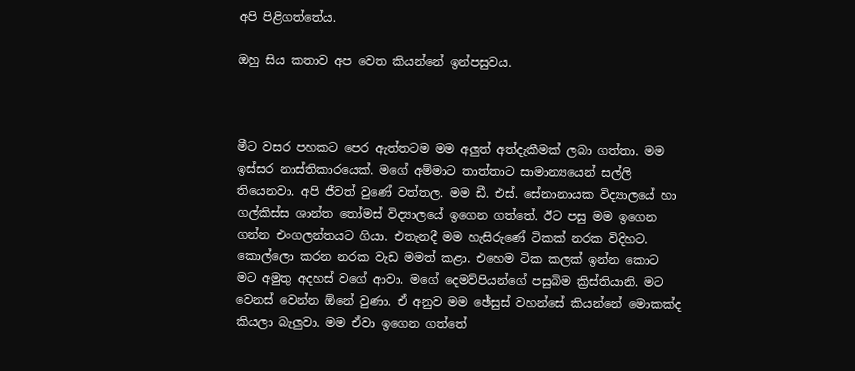අපි පිළිගත්තේය.

ඔහු සිය කතාව අප වෙත කියන්නේ ඉන්පසුවය.



මීට වසර පහකට පෙර ඇත්තටම මම අලුත් අත්දැකීමක්‌ ලබා ගත්තා. මම ඉස්‌සර නාස්‌තිකාරයෙක්‌. මගේ අම්මාට තාත්තාට සාමාන්‍යයෙන් සල්ලි තියෙනවා. අපි ජීවත් වුණේ වත්තල. මම ඩී. එස්‌. සේනානායක විද්‍යාලයේ හා ගල්කිස්‌ස ශාන්ත තෝමස්‌ විද්‍යාලයේ ඉගෙන ගත්තේ. ඊට පසු මම ඉගෙන ගන්න එංගලන්තයට ගියා. එතැනදී මම හැසිරුණේ ටිකක්‌ නරක විදිහට. කොල්ලො කරන නරක වැඩ මමත් කළා. එහෙම ටික කලක්‌ ඉන්න කොට මට අමුතු අදහස්‌ වගේ ආවා. මගේ දෙමව්පියන්ගේ පසුබිම ක්‍රිස්‌තියානි. මට වෙනස්‌ වෙන්න ඕනේ වුණා. ඒ අනුව මම ඡේසුස්‌ වහන්සේ කියන්නේ මොකක්‌ද කියලා බැලුවා. මම ඒවා ඉගෙන ගත්තේ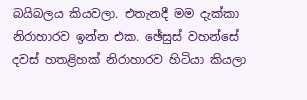බයිබලය කියවලා. එතැනදී මම දැක්‌කා නිරාහාරව ඉන්න එක. ඡේසුස්‌ වහන්සේ දවස්‌ හතළිහක්‌ නිරාහාරව හිටියා කියලා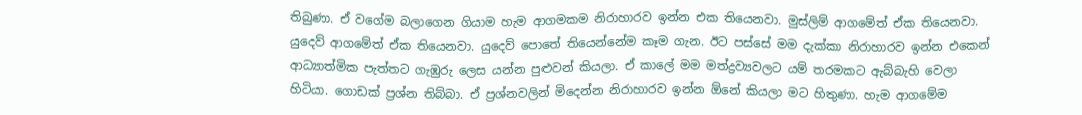තිබුණා. ඒ වගේම බලාගෙන ගියාම හැම ආගමකම නිරාහාරව ඉන්න එක තියෙනවා. මුස්‌ලිම් ආගමේත් ඒක තියෙනවා. යුදෙව් ආගමේත් ඒක තියෙනවා. යුදෙව් පොතේ තියෙන්නේම කෑම ගැන. ඊට පස්‌සේ මම දැක්‌කා නිරාහාරව ඉන්න එකෙන් ආධ්‍යාත්මික පැත්තට ගැඹුරු ලෙස යන්න පුළුවන් කියලා. ඒ කාලේ මම මත්ද්‍රව්‍යවලට යම් තරමකට ඇබ්බැහි වෙලා හිටියා. ගොඩක්‌ ප්‍රශ්න තිබ්බා. ඒ ප්‍රශ්නවලින් මිදෙන්න නිරාහාරව ඉන්න ඕනේ කියලා මට හිතුණා. හැම ආගමේම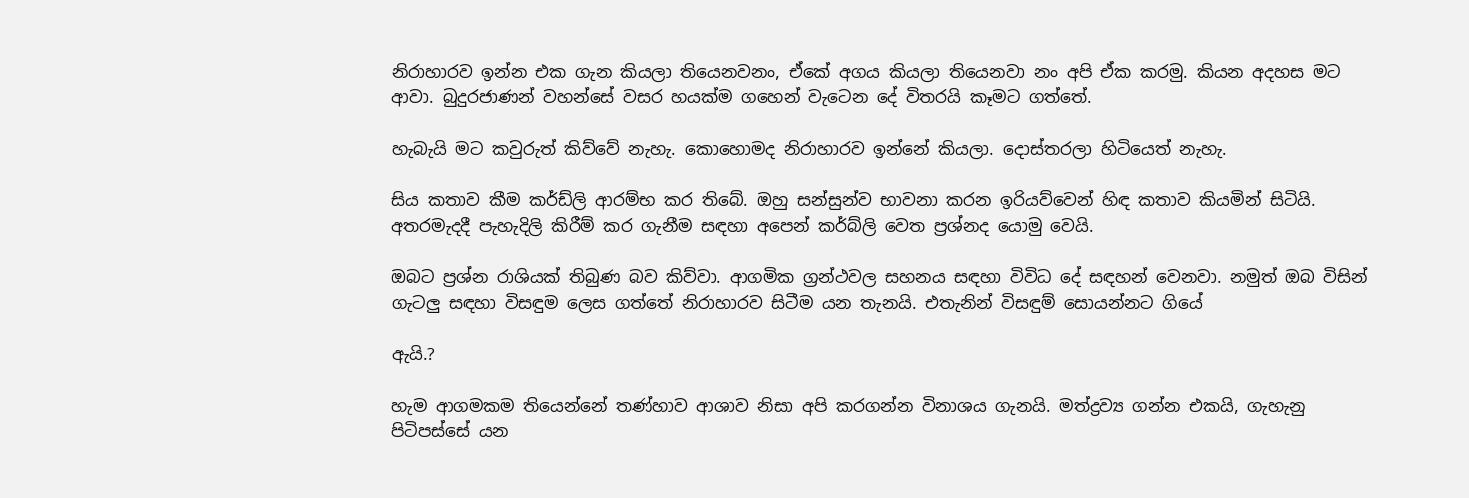නිරාහාරව ඉන්න එක ගැන කියලා තියෙනවනං, ඒකේ අගය කියලා තියෙනවා නං අපි ඒක කරමු. කියන අදහස මට ආවා. බුදුරජාණන් වහන්සේ වසර හයක්‌ම ගහෙන් වැටෙන දේ විතරයි කෑමට ගත්තේ.

හැබැයි මට කවුරුත් කිව්වේ නැහැ. කොහොමද නිරාහාරව ඉන්නේ කියලා. දොස්‌තරලා හිටියෙත් නැහැ.

සිය කතාව කීම කර්ඩ්ලි ආරම්භ කර තිබේ. ඔහු සන්සුන්ව භාවනා කරන ඉරියව්වෙන් හිඳ කතාව කියමින් සිටියි. අතරමැදදී පැහැදිලි කිරීම් කර ගැනීම සඳහා අපෙන් කර්බ්ලි වෙත ප්‍රශ්නද යොමු වෙයි.

ඔබට ප්‍රශ්න රාශියක්‌ තිබුණ බව කිව්වා. ආගමික ග්‍රන්ථවල සහනය සඳහා විවිධ දේ සඳහන් වෙනවා. නමුත් ඔබ විසින් ගැටලු සඳහා විසඳුම ලෙස ගත්තේ නිරාහාරව සිටීම යන තැනයි. එතැනින් විසඳුම් සොයන්නට ගියේ

ඇයි.?

හැම ආගමකම තියෙන්නේ තණ්‌හාව ආශාව නිසා අපි කරගන්න විනාශය ගැනයි. මත්ද්‍රව්‍ය ගන්න එකයි, ගැහැනු පිටිපස්‌සේ යන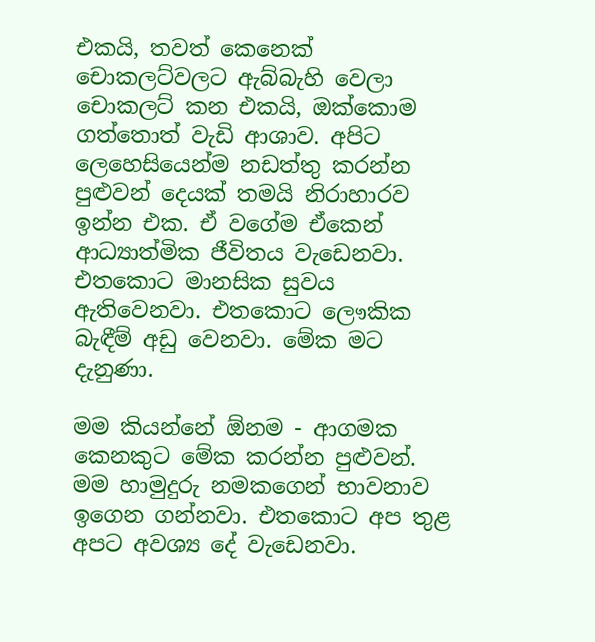එකයි, තවත් කෙනෙක්‌ චොකලට්‌වලට ඇබ්බැහි වෙලා චොකලට්‌ කන එකයි, ඔක්‌කොම ගත්තොත් වැඩි ආශාව. අපිට ලෙහෙසියෙන්ම නඩත්තු කරන්න පුළුවන් දෙයක්‌ තමයි නිරාහාරව ඉන්න එක. ඒ වගේම ඒකෙන් ආධ්‍යාත්මික ජීවිතය වැඩෙනවා. එතකොට මානසික සුවය ඇතිවෙනවා. එතකොට ලෞකික බැඳීම් අඩු වෙනවා. මේක මට දැනුණා.

මම කියන්නේ ඕනම - ආගමක කෙනකුට මේක කරන්න පුළුවන්. මම හාමුදුරු නමකගෙන් භාවනාව ඉගෙන ගන්නවා. එතකොට අප තුළ අපට අවශ්‍ය දේ වැඩෙනවා.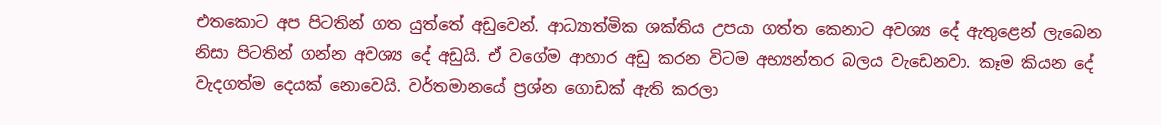එතකොට අප පිටතින් ගත යුත්තේ අඩුවෙන්. ආධ්‍යාත්මික ශක්‌තිය උපයා ගත්ත කෙනාට අවශ්‍ය දේ ඇතුළෙන් ලැබෙන නිසා පිටතින් ගන්න අවශ්‍ය දේ අඩුයි. ඒ වගේම ආහාර අඩු කරන විටම අභ්‍යන්තර බලය වැඩෙනවා. කෑම කියන දේ වැදගත්ම දෙයක්‌ නොවෙයි. වර්තමානයේ ප්‍රශ්න ගොඩක්‌ ඇති කරලා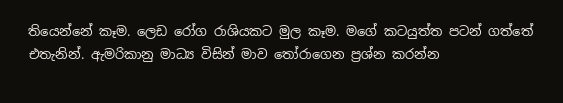තියෙන්නේ කෑම. ලෙඩ රෝග රාශියකට මුල කෑම. මගේ කටයුත්ත පටන් ගත්තේ එතැනින්. ඇමරිකානු මාධ්‍ය විසින් මාව තෝරාගෙන ප්‍රශ්න කරන්න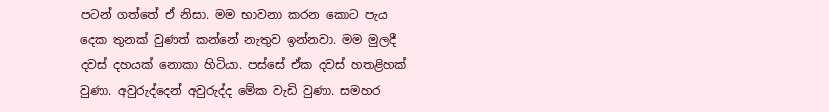පටන් ගත්තේ ඒ නිසා. මම භාවනා කරන කොට පැය දෙක තුනක්‌ වුණත් කන්නේ නැතුව ඉන්නවා. මම මුලදී දවස්‌ දහයක්‌ නොකා හිටියා. පස්‌සේ ඒක දවස්‌ හතළිහක්‌ වුණා. අවුරුද්දෙන් අවුරුද්ද මේක වැඩි වුණා. සමහර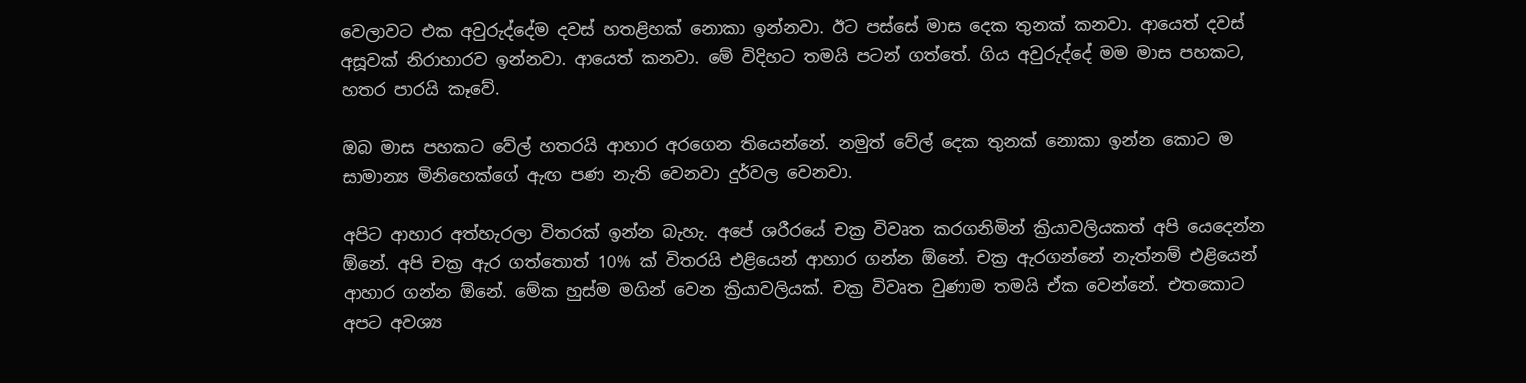වෙලාවට එක අවුරුද්දේම දවස්‌ හතළිහක්‌ නොකා ඉන්නවා. ඊට පස්‌සේ මාස දෙක තුනක්‌ කනවා. ආයෙත් දවස්‌ අසූවක්‌ නිරාහාරව ඉන්නවා. ආයෙත් කනවා. මේ විදිහට තමයි පටන් ගත්තේ. ගිය අවුරුද්දේ මම මාස පහකට, හතර පාරයි කෑවේ.

ඔබ මාස පහකට වේල් හතරයි ආහාර අරගෙන තියෙන්නේ. නමුත් වේල් දෙක තුනක්‌ නොකා ඉන්න කොට ම සාමාන්‍ය මිනිහෙක්‌ගේ ඇඟ පණ නැති වෙනවා දුර්වල වෙනවා.

අපිට ආහාර අත්හැරලා විතරක්‌ ඉන්න බැහැ. අපේ ශරීරයේ චක්‍ර විවෘත කරගනිමින් ක්‍රියාවලියකත් අපි යෙදෙන්න ඕනේ. අපි චක්‍ර ඇර ගත්තොත් 10% ක්‌ විතරයි එළියෙන් ආහාර ගන්න ඕනේ. චක්‍ර ඇරගන්නේ නැත්නම් එළියෙන් ආහාර ගන්න ඕනේ. මේක හුස්‌ම මගින් වෙන ක්‍රියාවලියක්‌. චක්‍ර විවෘත වුණාම තමයි ඒක වෙන්නේ. එතකොට අපට අවශ්‍ය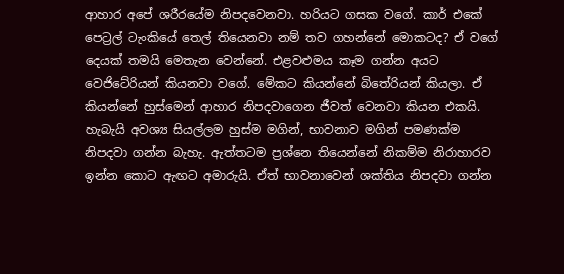ආහාර අපේ ශරීරයේම නිපදවෙනවා. හරියට ගසක වගේ. කාර් එකේ පෙට්‍රල් ටැංකියේ තෙල් තියෙනවා නම් තව ගහන්නේ මොකටද? ඒ වගේ දෙයක්‌ තමයි මෙතැන වෙන්නේ. එළවළුමය කෑම ගන්න අයට වෙජිටේරියන් කියනවා වගේ. මේකට කියන්නේ බිතේරියන් කියලා. ඒ කියන්නේ හුස්‌මෙන් ආහාර නිපදවාගෙන ජීවත් වෙනවා කියන එකයි. හැබැයි අවශ්‍ය සියල්ලම හුස්‌ම මගින්, භාවනාව මගින් පමණක්‌ම නිපදවා ගන්න බැහැ. ඇත්තටම ප්‍රශ්නෙ තියෙන්නේ නිකම්ම නිරාහාරව ඉන්න කොට ඇඟට අමාරුයි. ඒත් භාවනාවෙන් ශක්‌තිය නිපදවා ගන්න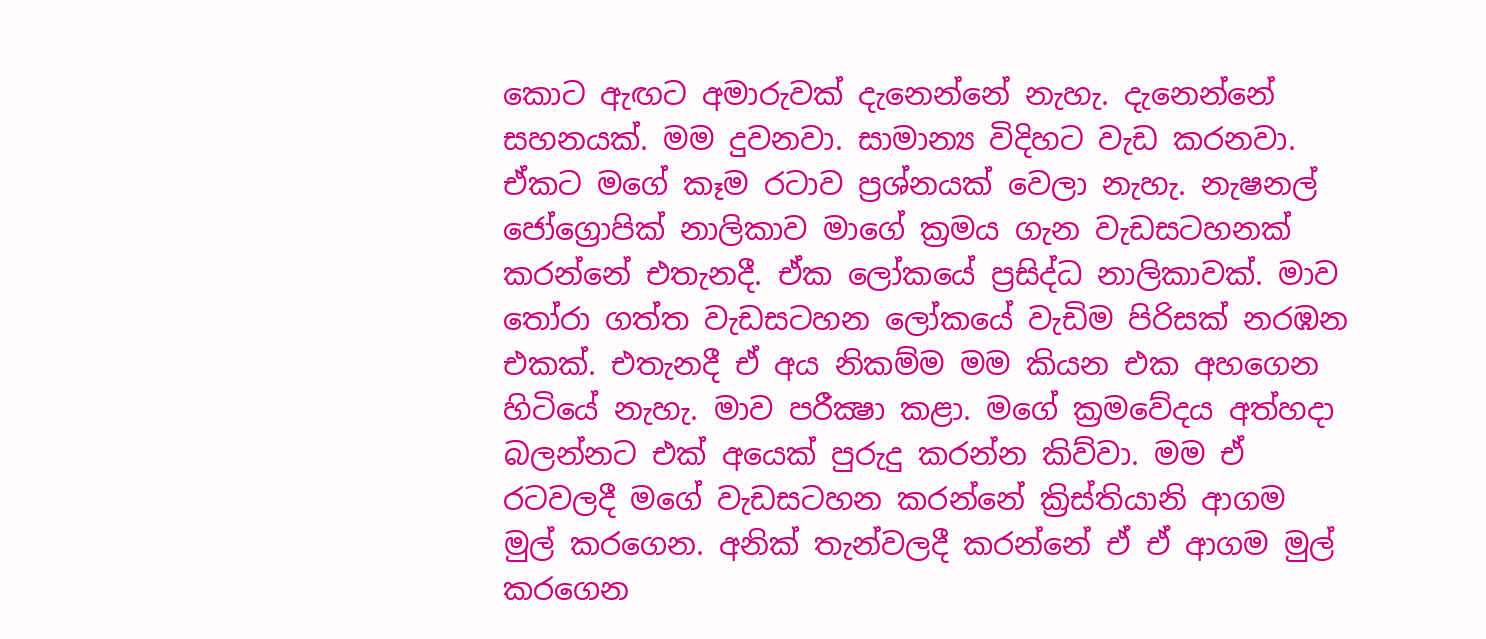කොට ඇඟට අමාරුවක්‌ දැනෙන්නේ නැහැ. දැනෙන්නේ සහනයක්‌. මම දුවනවා. සාමාන්‍ය විදිහට වැඩ කරනවා. ඒකට මගේ කෑම රටාව ප්‍රශ්නයක්‌ වෙලා නැහැ. නැෂනල් ජෝග්‍රොපික්‌ නාලිකාව මාගේ ක්‍රමය ගැන වැඩසටහනක්‌ කරන්නේ එතැනදී. ඒක ලෝකයේ ප්‍රසිද්ධ නාලිකාවක්‌. මාව තෝරා ගත්ත වැඩසටහන ලෝකයේ වැඩිම පිරිසක්‌ නරඹන එකක්‌. එතැනදී ඒ අය නිකම්ම මම කියන එක අහගෙන හිටියේ නැහැ. මාව පරීක්‍ෂා කළා. මගේ ක්‍රමවේදය අත්හදා බලන්නට එක්‌ අයෙක්‌ පුරුදු කරන්න කිව්වා. මම ඒ රටවලදී මගේ වැඩසටහන කරන්නේ ක්‍රිස්‌තියානි ආගම මුල් කරගෙන. අනික්‌ තැන්වලදී කරන්නේ ඒ ඒ ආගම මුල් කරගෙන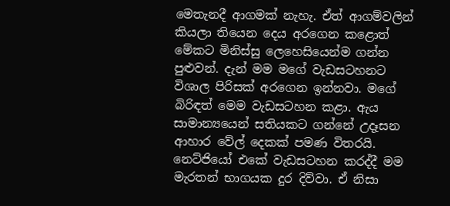මෙතැනදී ආගමක්‌ නැහැ. ඒත් ආගම්වලින් කියලා තියෙන දෙය අරගෙන කළොත් මේකට මිනිස්‌සු ලෙහෙසියෙන්ම ගන්න පුළුවන්. දැන් මම මගේ වැඩසටහනට විශාල පිරිසක්‌ අරගෙන ඉන්නවා. මගේ බිරිඳත් මෙම වැඩසටහන කළා. ඇය සාමාන්‍යයෙන් සතියකට ගන්නේ උදෑසන ආහාර වේල් දෙකක්‌ පමණ විතරයි. නෙට්‌ජියෝ එකේ වැඩසටහන කරද්දී මම මැරතන් භාගයක දුර දිව්වා. ඒ නිසා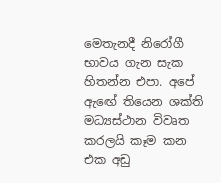මෙතැනදී නිරෝගී භාවය ගැන සැක හිතන්න එපා. අපේ ඇඟේ තියෙන ශක්‌ති මධ්‍යස්‌ථාන විවෘත කරලයි කෑම කන එක අඩු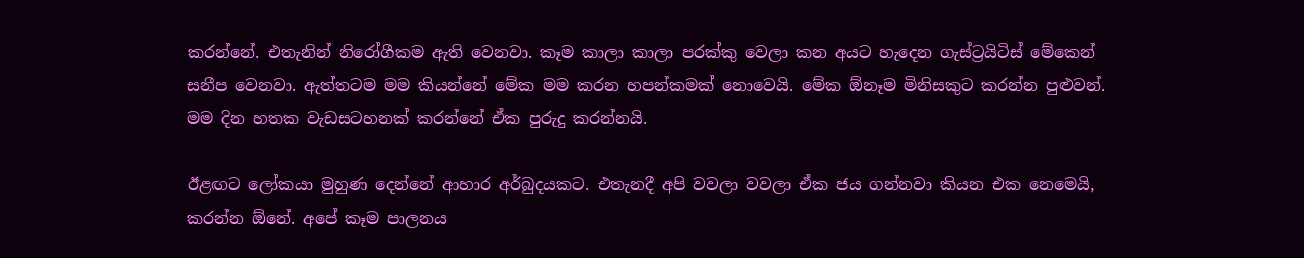කරන්නේ. එතැනින් නිරෝගීකම ඇති වෙනවා. කෑම කාලා කාලා පරක්‌කු වෙලා කන අයට හැදෙන ගැස්‌ට්‍රයිටිස් මේකෙන් සනීප වෙනවා. ඇත්තටම මම කියන්නේ මේක මම කරන හපන්කමක්‌ නොවෙයි. මේක ඕනෑම මිනිසකුට කරන්න පුළුවන්. මම දින හතක වැඩසටහනක්‌ කරන්නේ ඒක පුරුදු කරන්නයි.

ඊළඟට ලෝකයා මුහුණ දෙන්නේ ආහාර අර්බුදයකට. එතැනදී අපි වවලා වවලා ඒක ජය ගන්නවා කියන එක නෙමෙයි, කරන්න ඕනේ. අපේ කෑම පාලනය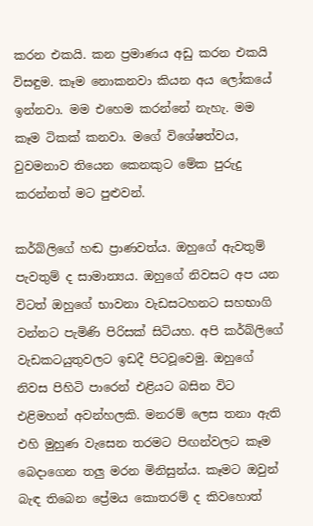කරන එකයි. කන ප්‍රමාණය අඩු කරන එකයි විසඳුම. කෑම නොකනවා කියන අය ලෝකයේ ඉන්නවා. මම එහෙම කරන්නේ නැහැ. මම කෑම ටිකක්‌ කනවා. මගේ විශේෂත්වය, වුවමනාව තියෙන කෙනකුට මේක පුරුදු කරන්නත් මට පුළුවන්.

කර්බ්ලිගේ හඬ ප්‍රාණවත්ය. ඔහුගේ ඇවතුම් පැවතුම් ද සාමාන්‍යය. ඔහුගේ නිවසට අප යන විටත් ඔහුගේ භාවනා වැඩසටහනට සහභාගි වන්නට පැමිණි පිරිසක්‌ සිටියහ. අපි කර්බ්ලිගේ වැඩකටයුතුවලට ඉඩදී පිටවූවෙමු. ඔහුගේ නිවස පිහිටි පාරෙන් එළියට බසින විට එළිමහන් අවන්හලකි. මනරම් ලෙස තනා ඇති එහි මුහුණ වැසෙන තරමට පිඟන්වලට කෑම බෙදාගෙන තලු මරන මිනිසුන්ය. කෑමට ඔවුන් බැඳ තිබෙන ප්‍රේමය කොතරම් ද කිවහොත්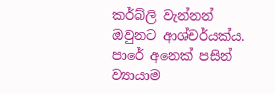කර්බ්ලි වැන්නන් ඔවුනට ආශ්චර්යක්‌ය. පාරේ අනෙක්‌ පසින් ව්‍යායාම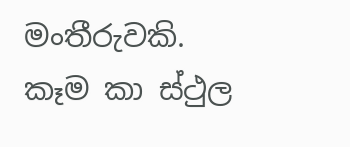මංතීරුවකි. කෑම කා ස්‌ථුල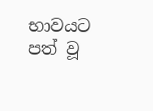භාවයට පත් වූ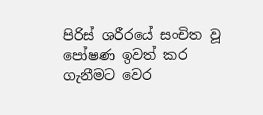පිරිස්‌ ශරීරයේ සංචිත වූ පෝෂණ ඉවත් කර ගැනීමට වෙර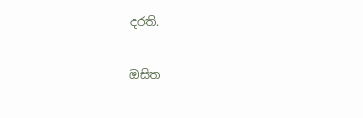දරති.

ඔසිත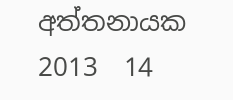අත්තනායක
2013  14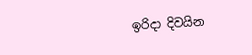ඉරිදා දිවයින